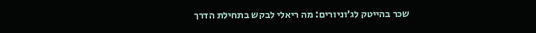שכר בהייטק לג׳וניורים: מה ריאלי לבקש בתחילת הדרך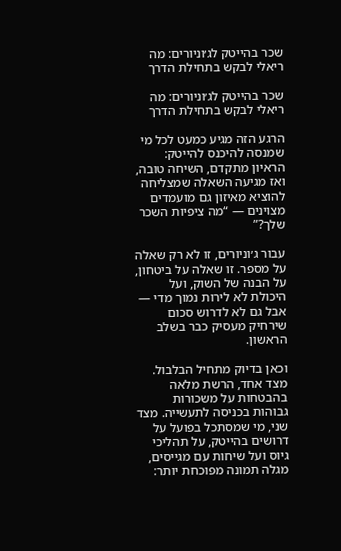שכר בהייטק לג׳וניורים: מה ריאלי לבקש בתחילת הדרך

שכר בהייטק לג׳וניורים: מה ריאלי לבקש בתחילת הדרך

הרגע הזה מגיע כמעט לכל מי שמנסה להיכנס להייטק: הראיון מתקדם, השיחה טובה, ואז מגיעה השאלה שמצליחה להוציא מאיזון גם מועמדים מצוינים — “מה ציפיות השכר שלך?”

עבור ג׳וניורים, זו לא רק שאלה על מספר. זו שאלה על ביטחון, על הבנה של השוק, ועל היכולת לא לירות נמוך מדי — אבל גם לא לדרוש סכום שירחיק מעסיק כבר בשלב הראשון.

וכאן בדיוק מתחיל הבלבול. מצד אחד, הרשת מלאה בהבטחות על משכורות גבוהות בכניסה לתעשייה. מצד שני, מי שמסתכל בפועל על דרושים בהייטק, על תהליכי גיוס ועל שיחות עם מגייסים, מגלה תמונה מפוכחת יותר: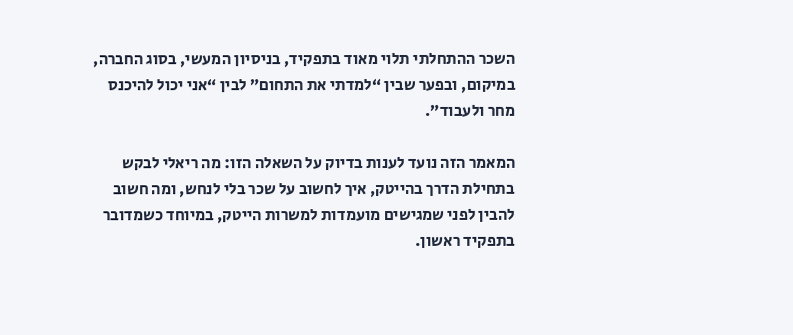השכר ההתחלתי תלוי מאוד בתפקיד, בניסיון המעשי, בסוג החברה, במיקום, ובפער שבין “למדתי את התחום” לבין “אני יכול להיכנס מחר ולעבוד”.

המאמר הזה נועד לענות בדיוק על השאלה הזו: מה ריאלי לבקש בתחילת הדרך בהייטק, איך לחשוב על שכר בלי לנחש, ומה חשוב להבין לפני שמגישים מועמדות למשרות הייטק, במיוחד כשמדובר בתפקיד ראשון.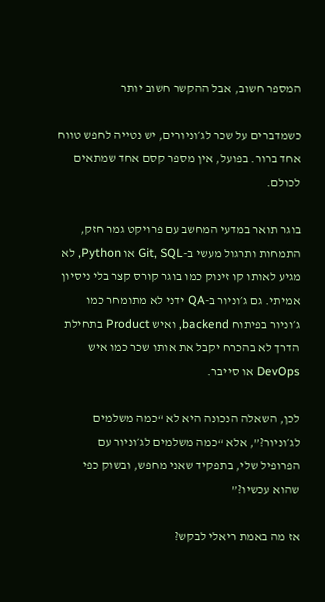המספר חשוב, אבל ההקשר חשוב יותר

כשמדברים על שכר לג׳וניורים, יש נטייה לחפש טווח אחד ברור. בפועל, אין מספר קסם אחד שמתאים לכולם.

בוגר תואר במדעי המחשב עם פרויקט גמר חזק, התמחות ותרגול מעשי ב-Git, SQL או Python, לא מגיע לאותו קו זינוק כמו בוגר קורס קצר בלי ניסיון אמיתי. גם ג׳וניור ב-QA ידני לא מתומחר כמו ג׳וניור בפיתוח backend, ואיש Product בתחילת הדרך לא בהכרח יקבל את אותו שכר כמו איש DevOps או סייבר.

לכן, השאלה הנכונה היא לא “כמה משלמים לג׳וניור?”, אלא “כמה משלמים לג׳וניור עם הפרופיל שלי, בתפקיד שאני מחפש, ובשוק כפי שהוא עכשיו?”

אז מה באמת ריאלי לבקש?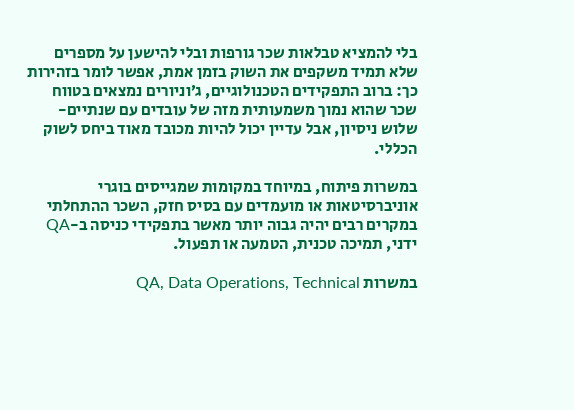בלי להמציא טבלאות שכר גורפות ובלי להישען על מספרים שלא תמיד משקפים את השוק בזמן אמת, אפשר לומר בזהירות כך: ברוב התפקידים הטכנולוגיים, ג׳וניורים נמצאים בטווח שכר שהוא נמוך משמעותית מזה של עובדים עם שנתיים-שלוש ניסיון, אבל עדיין יכול להיות מכובד מאוד ביחס לשוק הכללי.

במשרות פיתוח, במיוחד במקומות שמגייסים בוגרי אוניברסיטאות או מועמדים עם בסיס חזק, השכר ההתחלתי במקרים רבים יהיה גבוה יותר מאשר בתפקידי כניסה ב-QA ידני, תמיכה טכנית, הטמעה או תפעול.

במשרות QA, Data Operations, Technical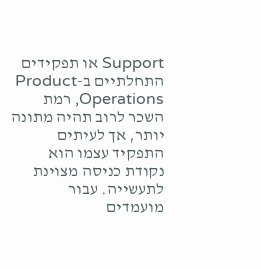Support או תפקידים התחלתיים ב-Product Operations, רמת השכר לרוב תהיה מתונה יותר, אך לעיתים התפקיד עצמו הוא נקודת כניסה מצוינת לתעשייה. עבור מועמדים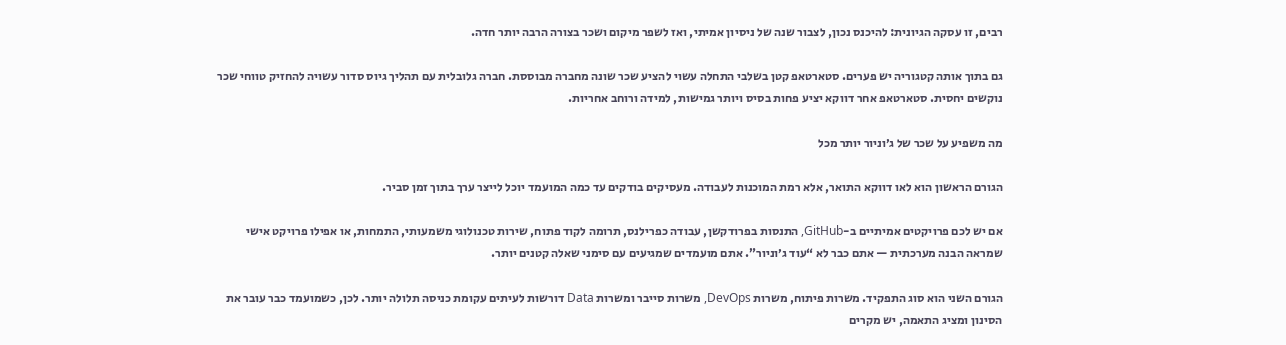רבים, זו עסקה הגיונית: להיכנס נכון, לצבור שנה של ניסיון אמיתי, ואז לשפר מיקום ושכר בצורה הרבה יותר חדה.

גם בתוך אותה קטגוריה יש פערים. סטארטאפ קטן בשלבי התחלה עשוי להציע שכר שונה מחברה מבוססת. חברה גלובלית עם תהליך גיוס סדור עשויה להחזיק טווחי שכר נוקשים יחסית. סטארטאפ אחר דווקא יציע פחות בסיס ויותר גמישות, למידה ורוחב אחריות.

מה משפיע על שכר של ג׳וניור יותר מכל

הגורם הראשון הוא לאו דווקא התואר, אלא רמת המוכנות לעבודה. מעסיקים בודקים עד כמה המועמד יוכל לייצר ערך בתוך זמן סביר.

אם יש לכם פרויקטים אמיתיים ב-GitHub, התנסות בפרודקשן, עבודה כפרילנס, תרומה לקוד פתוח, שירות טכנולוגי משמעותי, התמחות, או אפילו פרויקט אישי שמראה הבנה מערכתית — אתם כבר לא “עוד ג׳וניור”. אתם מועמדים שמגיעים עם סימני שאלה קטנים יותר.

הגורם השני הוא סוג התפקיד. משרות פיתוח, משרות DevOps, משרות סייבר ומשרות Data דורשות לעיתים עקומת כניסה תלולה יותר. לכן, כשמועמד כבר עובר את הסינון ומציג התאמה, יש מקרים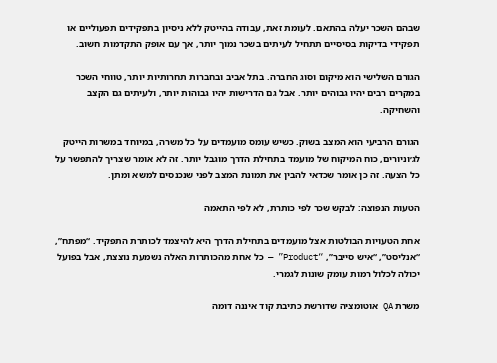שבהם השכר יעלה בהתאם. לעומת זאת, עבודה בהייטק ללא ניסיון בתפקידים תפעוליים או תפקידי בדיקות בסיסיים תתחיל לעיתים בשכר נמוך יותר, אך עם אופק התקדמות חשוב.

הגורם השלישי הוא מיקום וסוג החברה. בתל אביב ובחברות תחרותיות יותר, טווחי השכר במקרים רבים יהיו גבוהים יותר. אבל גם הדרישות יהיו גבוהות יותר, ולעיתים גם הקצב והשחיקה.

הגורם הרביעי הוא המצב בשוק. כשיש עומס מועמדים על כל משרה, במיוחד במשרות הייטק לג׳וניורים, כוח המיקוח של מועמד בתחילת הדרך מוגבל יותר. זה לא אומר שצריך להתפשר על כל הצעה. זה כן אומר שכדאי להבין את תמונת המצב לפני שנכנסים למשא ומתן.

הטעות הנפוצה: לבקש שכר לפי כותרת, לא לפי התאמה

אחת הטעויות הבולטות אצל מועמדים בתחילת הדרך היא להיצמד לכותרת התפקיד. “מפתח”, “אנליסט”, “איש סייבר”, “Product” — כל אחת מהכותרות האלה נשמעת נוצצת, אבל בפועל יכולה לכלול רמות עומק שונות לגמרי.

משרת QA אוטומציה שדורשת כתיבת קוד איננה דומה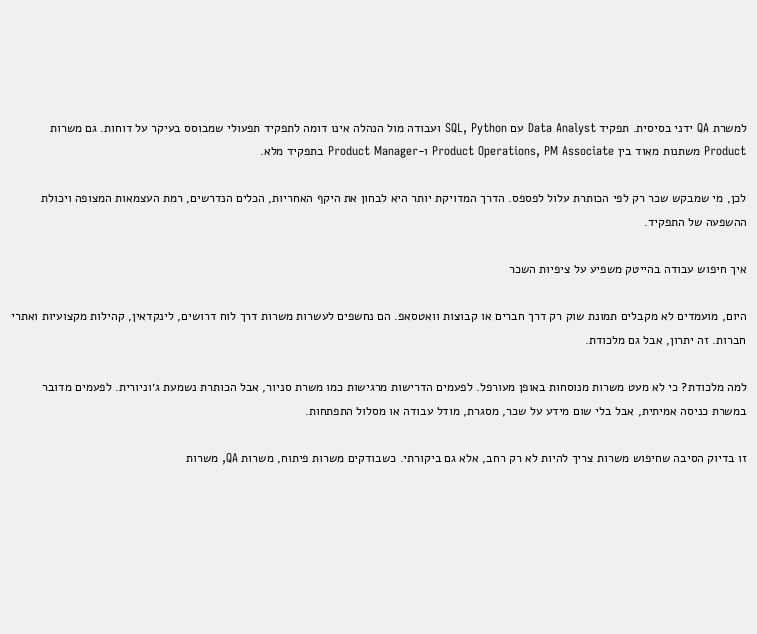למשרת QA ידני בסיסית. תפקיד Data Analyst עם SQL, Python ועבודה מול הנהלה אינו דומה לתפקיד תפעולי שמבוסס בעיקר על דוחות. גם משרות Product משתנות מאוד בין Product Operations, PM Associate ו-Product Manager בתפקיד מלא.

לכן, מי שמבקש שכר רק לפי הכותרת עלול לפספס. הדרך המדויקת יותר היא לבחון את היקף האחריות, הכלים הנדרשים, רמת העצמאות המצופה ויכולת ההשפעה של התפקיד.

איך חיפוש עבודה בהייטק משפיע על ציפיות השכר

היום, מועמדים לא מקבלים תמונת שוק רק דרך חברים או קבוצות וואטסאפ. הם נחשפים לעשרות משרות דרך לוח דרושים, לינקדאין, קהילות מקצועיות ואתרי חברות. זה יתרון, אבל גם מלכודת.

למה מלכודת? כי לא מעט משרות מנוסחות באופן מעורפל. לפעמים הדרישות מרגישות כמו משרת סניור, אבל הכותרת נשמעת ג׳וניורית. לפעמים מדובר במשרת כניסה אמיתית, אבל בלי שום מידע על שכר, מסגרת, מודל עבודה או מסלול התפתחות.

זו בדיוק הסיבה שחיפוש משרות צריך להיות לא רק רחב, אלא גם ביקורתי. כשבודקים משרות פיתוח, משרות QA, משרות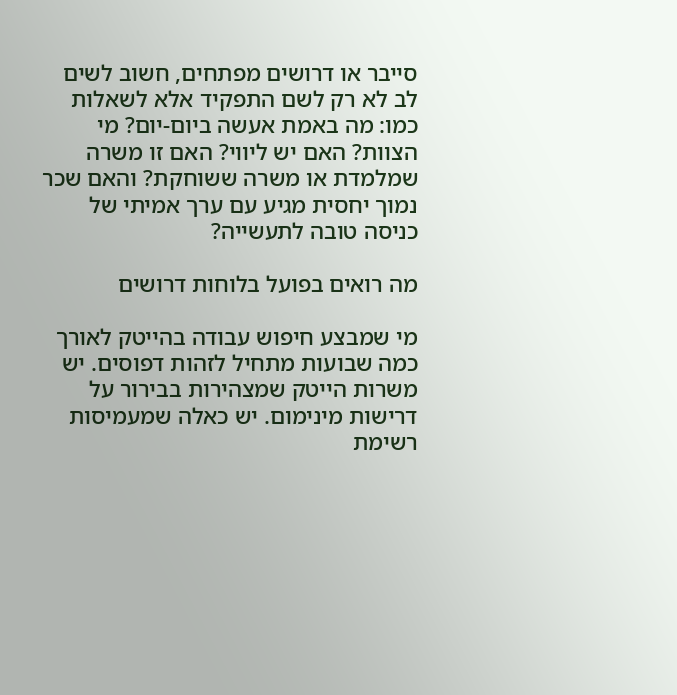סייבר או דרושים מפתחים, חשוב לשים לב לא רק לשם התפקיד אלא לשאלות כמו: מה באמת אעשה ביום-יום? מי הצוות? האם יש ליווי? האם זו משרה שמלמדת או משרה ששוחקת? והאם שכר נמוך יחסית מגיע עם ערך אמיתי של כניסה טובה לתעשייה?

מה רואים בפועל בלוחות דרושים

מי שמבצע חיפוש עבודה בהייטק לאורך כמה שבועות מתחיל לזהות דפוסים. יש משרות הייטק שמצהירות בבירור על דרישות מינימום. יש כאלה שמעמיסות רשימת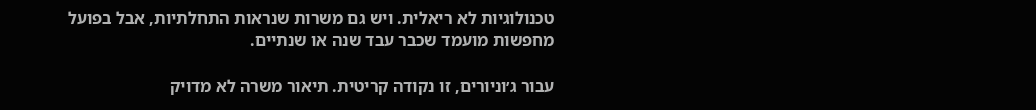טכנולוגיות לא ריאלית. ויש גם משרות שנראות התחלתיות, אבל בפועל מחפשות מועמד שכבר עבד שנה או שנתיים.

עבור ג׳וניורים, זו נקודה קריטית. תיאור משרה לא מדויק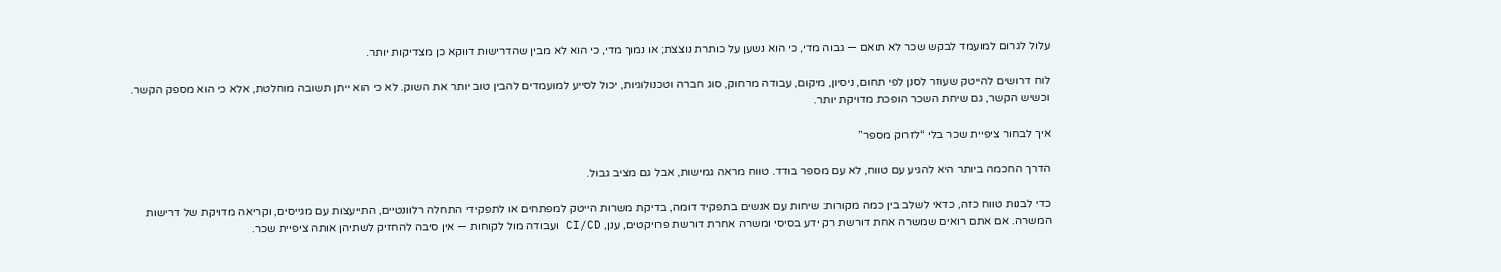עלול לגרום למועמד לבקש שכר לא תואם — גבוה מדי, כי הוא נשען על כותרת נוצצת; או נמוך מדי, כי הוא לא מבין שהדרישות דווקא כן מצדיקות יותר.

לוח דרושים להייטק שעוזר לסנן לפי תחום, ניסיון, מיקום, עבודה מרחוק, סוג חברה וטכנולוגיות, יכול לסייע למועמדים להבין טוב יותר את השוק. לא כי הוא ייתן תשובה מוחלטת, אלא כי הוא מספק הקשר. וכשיש הקשר, גם שיחת השכר הופכת מדויקת יותר.

איך לבחור ציפיית שכר בלי “לזרוק מספר”

הדרך החכמה ביותר היא להגיע עם טווח, לא עם מספר בודד. טווח מראה גמישות, אבל גם מציב גבול.

כדי לבנות טווח כזה, כדאי לשלב בין כמה מקורות: שיחות עם אנשים בתפקיד דומה, בדיקת משרות הייטק למפתחים או לתפקידי התחלה רלוונטיים, התייעצות עם מגייסים, וקריאה מדויקת של דרישות המשרה. אם אתם רואים שמשרה אחת דורשת רק ידע בסיסי ומשרה אחרת דורשת פרויקטים, ענן, CI/CD ועבודה מול לקוחות — אין סיבה להחזיק לשתיהן אותה ציפיית שכר.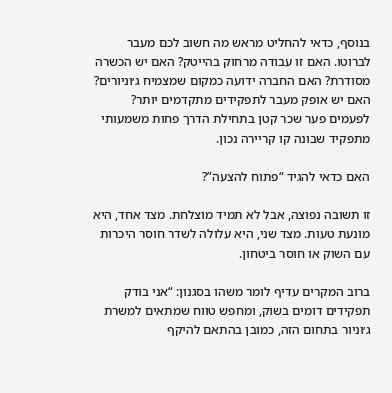בנוסף, כדאי להחליט מראש מה חשוב לכם מעבר לברוטו. האם זו עבודה מרחוק בהייטק? האם יש הכשרה מסודרת? האם החברה ידועה כמקום שמצמיח ג׳וניורים? האם יש אופק מעבר לתפקידים מתקדמים יותר? לפעמים פער שכר קטן בתחילת הדרך פחות משמעותי מתפקיד שבונה קו קריירה נכון.

האם כדאי להגיד “פתוח להצעה”?

זו תשובה נפוצה, אבל לא תמיד מוצלחת. מצד אחד, היא מונעת טעות. מצד שני, היא עלולה לשדר חוסר היכרות עם השוק או חוסר ביטחון.

ברוב המקרים עדיף לומר משהו בסגנון: “אני בודק תפקידים דומים בשוק, ומחפש טווח שמתאים למשרת ג׳וניור בתחום הזה, כמובן בהתאם להיקף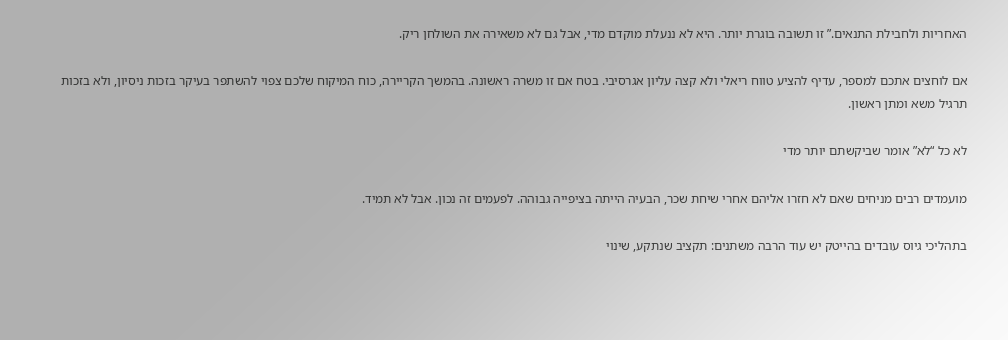האחריות ולחבילת התנאים.” זו תשובה בוגרת יותר. היא לא ננעלת מוקדם מדי, אבל גם לא משאירה את השולחן ריק.

אם לוחצים אתכם למספר, עדיף להציע טווח ריאלי ולא קצה עליון אגרסיבי. בטח אם זו משרה ראשונה. בהמשך הקריירה, כוח המיקוח שלכם צפוי להשתפר בעיקר בזכות ניסיון, ולא בזכות תרגיל משא ומתן ראשון.

לא כל “לא” אומר שביקשתם יותר מדי

מועמדים רבים מניחים שאם לא חזרו אליהם אחרי שיחת שכר, הבעיה הייתה בציפייה גבוהה. לפעמים זה נכון. אבל לא תמיד.

בתהליכי גיוס עובדים בהייטק יש עוד הרבה משתנים: תקציב שנתקע, שינוי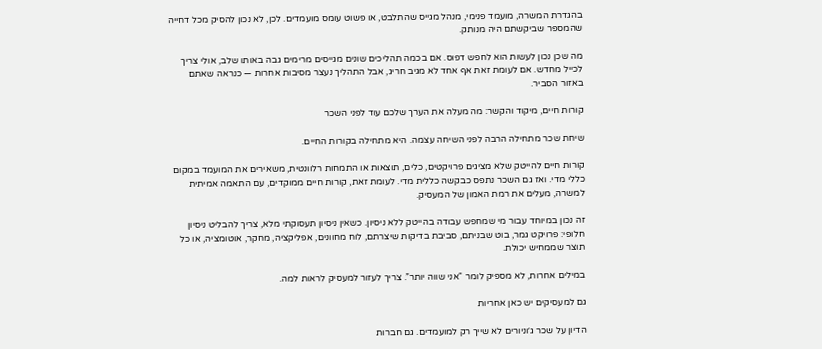בהגדרת המשרה, מועמד פנימי, מנהל מגייס שהתלבט, או פשוט עומס מועמדים. לכן, לא נכון להסיק מכל דחייה שהמספר שביקשתם היה מנותק.

מה שכן נכון לעשות הוא לחפש דפוס. אם בכמה תהליכים שונים מגייסים מרימים גבה באותו שלב, אולי צריך לכייל מחדש. אם לעומת זאת אף אחד לא מגיב חריג, אבל התהליך נעצר מסיבות אחרות — כנראה שאתם באזור הסביר.

קורות חיים, מיקוד והקשר: מה מעלה את הערך שלכם עוד לפני השכר

שיחת שכר מתחילה הרבה לפני השיחה עצמה. היא מתחילה בקורות החיים.

קורות חיים להייטק שלא מציגים פרויקטים, כלים, תוצאות או התמחות רלוונטית, משאירים את המועמד במקום כללי מדי. ואז גם השכר נתפס כבקשה כללית מדי. לעומת זאת, קורות חיים ממוקדים, עם התאמה אמיתית למשרה, מעלים את רמת האמון של המעסיק.

זה נכון במיוחד עבור מי שמחפש עבודה בהייטק ללא ניסיון. כשאין ניסיון תעסוקתי מלא, צריך להבליט ניסיון חלופי: פרויקט גמר, בוט שבניתם, סביבת בדיקות שיצרתם, לוח מחוונים, אפליקציה, מחקר, אוטומציה, או כל תוצר שממחיש יכולת.

במילים אחרות, לא מספיק לומר “אני שווה יותר”. צריך לעזור למעסיק לראות למה.

גם למעסיקים יש כאן אחריות

הדיון על שכר ג׳וניורים לא שייך רק למועמדים. גם חברות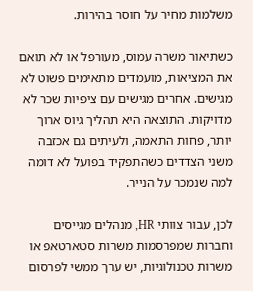משלמות מחיר על חוסר בהירות.

כשתיאור משרה עמוס, מעורפל או לא תואם את המציאות, מועמדים מתאימים פשוט לא מגישים. אחרים מגישים עם ציפיות שכר לא מדויקות. התוצאה היא תהליך גיוס ארוך יותר, פחות התאמה, ולעיתים גם אכזבה משני הצדדים כשהתפקיד בפועל לא דומה למה שנמכר על הנייר.

לכן, עבור צוותי HR, מנהלים מגייסים וחברות שמפרסמות משרות סטארטאפ או משרות טכנולוגיות, יש ערך ממשי לפרסום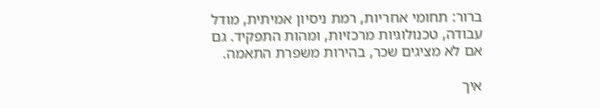ברור: תחומי אחריות, רמת ניסיון אמיתית, מודל עבודה, טכנולוגיות מרכזיות, ומהות התפקיד. גם אם לא מציגים שכר, בהירות משפרת התאמה.

איך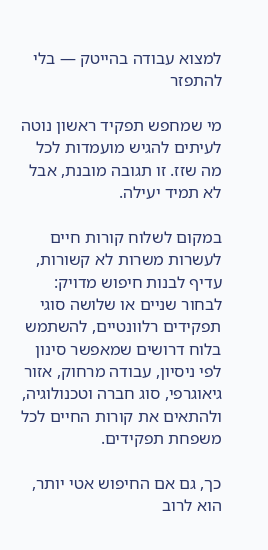למצוא עבודה בהייטק — בלי להתפזר

מי שמחפש תפקיד ראשון נוטה לעיתים להגיש מועמדות לכל מה שזז. זו תגובה מובנת, אבל לא תמיד יעילה.

במקום לשלוח קורות חיים לעשרות משרות לא קשורות, עדיף לבנות חיפוש מדויק: לבחור שניים או שלושה סוגי תפקידים רלוונטיים, להשתמש בלוח דרושים שמאפשר סינון לפי ניסיון, עבודה מרחוק, אזור גיאוגרפי, סוג חברה וטכנולוגיה, ולהתאים את קורות החיים לכל משפחת תפקידים.

כך, גם אם החיפוש אטי יותר, הוא לרוב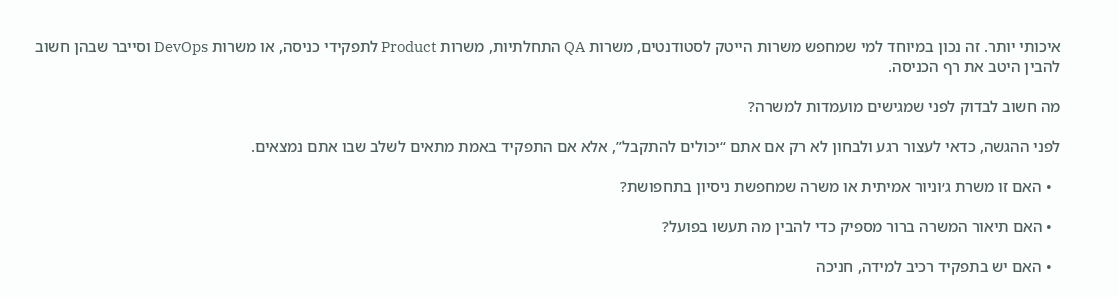איכותי יותר. זה נכון במיוחד למי שמחפש משרות הייטק לסטודנטים, משרות QA התחלתיות, משרות Product לתפקידי כניסה, או משרות DevOps וסייבר שבהן חשוב להבין היטב את רף הכניסה.

מה חשוב לבדוק לפני שמגישים מועמדות למשרה?

לפני ההגשה, כדאי לעצור רגע ולבחון לא רק אם אתם “יכולים להתקבל”, אלא אם התפקיד באמת מתאים לשלב שבו אתם נמצאים.

  • האם זו משרת ג׳וניור אמיתית או משרה שמחפשת ניסיון בתחפושת?

  • האם תיאור המשרה ברור מספיק כדי להבין מה תעשו בפועל?

  • האם יש בתפקיד רכיב למידה, חניכה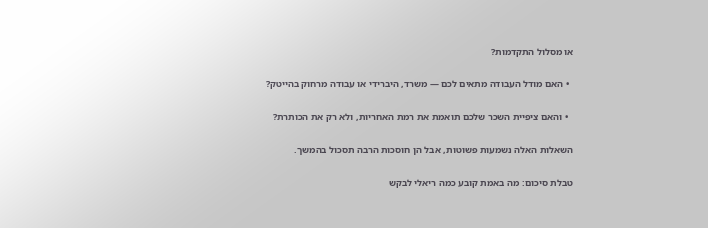או מסלול התקדמות?

  • האם מודל העבודה מתאים לכם — משרד, היברידי או עבודה מרחוק בהייטק?

  • והאם ציפיית השכר שלכם תואמת את רמת האחריות, ולא רק את הכותרת?

השאלות האלה נשמעות פשוטות, אבל הן חוסכות הרבה תסכול בהמשך.

טבלת סיכום: מה באמת קובע כמה ריאלי לבקש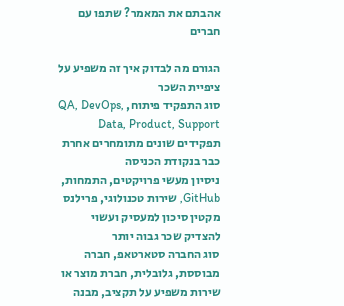אהבתם את המאמר? שתפו עם חברים

הגורם מה לבדוק איך זה משפיע על ציפיית השכר
סוג התפקיד פיתוח, QA, DevOps, Data, Product, Support תפקידים שונים מתומחרים אחרת כבר בנקודת הכניסה
ניסיון מעשי פרויקטים, התמחות, GitHub, שירות טכנולוגי, פרילנס מקטין סיכון למעסיק ועשוי להצדיק שכר גבוה יותר
סוג החברה סטארטאפ, חברה מבוססת, גלובלית, חברת מוצר או שירות משפיע על תקציב, מבנה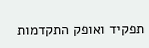תפקיד ואופק התקדמות